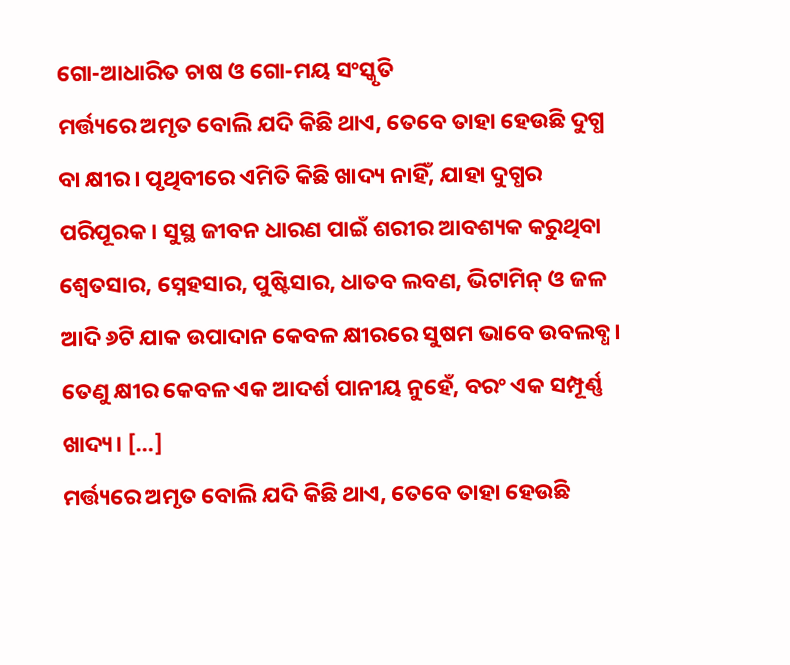ଗୋ-ଆଧାରିତ ଚାଷ ଓ ଗୋ-ମୟ ସଂସ୍କୃତି
ମର୍ତ୍ତ୍ୟରେ ଅମୃତ ବୋଲି ଯଦି କିଛି ଥାଏ, ତେବେ ତାହା ହେଉଛି ଦୁଗ୍ଧ ବା କ୍ଷୀର। ପୃଥିବୀରେ ଏମିତି କିଛି ଖାଦ୍ୟ ନାହିଁ, ଯାହା ଦୁଗ୍ଧର ପରିପୂରକ। ସୁସ୍ଥ ଜୀବନ ଧାରଣ ପାଇଁ ଶରୀର ଆବଶ୍ୟକ କରୁଥିବା ଶ୍ୱେତସାର, ସ୍ନେହସାର, ପୁଷ୍ଟିସାର, ଧାତବ ଲବଣ, ଭିଟାମିନ୍ ଓ ଜଳ ଆଦି ୬ଟି ଯାକ ଉପାଦାନ କେବଳ କ୍ଷୀରରେ ସୁଷମ ଭାବେ ଉବଲବ୍ଧ। ତେଣୁ କ୍ଷୀର କେବଳ ଏକ ଆଦର୍ଶ ପାନୀୟ ନୁହେଁ, ବରଂ ଏକ ସମ୍ପୂର୍ଣ୍ଣ ଖାଦ୍ୟ। […]
ମର୍ତ୍ତ୍ୟରେ ଅମୃତ ବୋଲି ଯଦି କିଛି ଥାଏ, ତେବେ ତାହା ହେଉଛି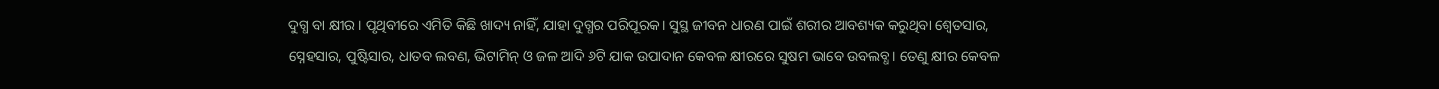ଦୁଗ୍ଧ ବା କ୍ଷୀର। ପୃଥିବୀରେ ଏମିତି କିଛି ଖାଦ୍ୟ ନାହିଁ, ଯାହା ଦୁଗ୍ଧର ପରିପୂରକ। ସୁସ୍ଥ ଜୀବନ ଧାରଣ ପାଇଁ ଶରୀର ଆବଶ୍ୟକ କରୁଥିବା ଶ୍ୱେତସାର, ସ୍ନେହସାର, ପୁଷ୍ଟିସାର, ଧାତବ ଲବଣ, ଭିଟାମିନ୍ ଓ ଜଳ ଆଦି ୬ଟି ଯାକ ଉପାଦାନ କେବଳ କ୍ଷୀରରେ ସୁଷମ ଭାବେ ଉବଲବ୍ଧ। ତେଣୁ କ୍ଷୀର କେବଳ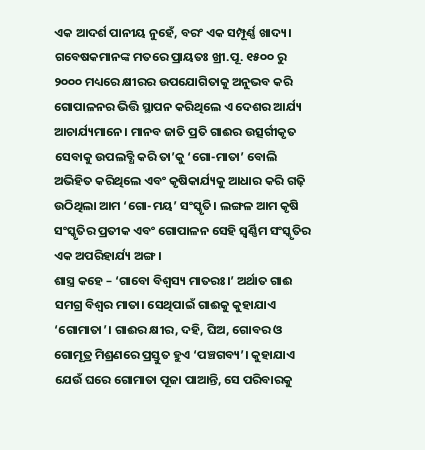ଏକ ଆଦର୍ଶ ପାନୀୟ ନୁହେଁ, ବରଂ ଏକ ସମ୍ପୂର୍ଣ୍ଣ ଖାଦ୍ୟ। ଗବେଷକମାନଙ୍କ ମତରେ ପ୍ରାୟତଃ ଖ୍ରୀ.ପୂ. ୧୫୦୦ ରୁ ୨୦୦୦ ମଧ୍ୟରେ କ୍ଷୀରର ଉପଯୋଗିତାକୁ ଅନୁଭବ କରି ଗୋପାଳନର ଭିତ୍ତି ସ୍ଥାପନ କରିଥିଲେ ଏ ଦେଶର ଆର୍ଯ୍ୟ ଆଚାର୍ଯ୍ୟମାନେ। ମାନବ ଜାତି ପ୍ରତି ଗାଈର ଉତ୍ସର୍ଗୀକୃତ ସେବାକୁ ଉପଲବ୍ଧି କରି ତା’କୁ ‘ଗୋ-ମାତା’ ବୋଲି ଅଭିହିତ କରିଥିଲେ ଏବଂ କୃଷିକାର୍ଯ୍ୟକୁ ଆଧାର କରି ଗଢ଼ି ଉଠିଥିଲା ଆମ ‘ଗୋ-ମୟ’ ସଂସ୍କୃତି। ଲଙ୍ଗଳ ଆମ କୃଷି ସଂସ୍କୃତିର ପ୍ରତୀକ ଏବଂ ଗୋପାଳନ ସେହି ସ୍ୱର୍ଣ୍ଣିମ ସଂସ୍କୃତିର ଏକ ଅପରିହାର୍ଯ୍ୟ ଅଙ୍ଗ।
ଶାସ୍ତ୍ର କହେ – ‘ଗାବୋ ବିଶ୍ୱସ୍ୟ ମାତରଃ।’ ଅର୍ଥାତ ଗାଈ ସମଗ୍ର ବିଶ୍ୱର ମାତା। ସେଥିପାଇଁ ଗାଈକୁ କୁହାଯାଏ ‘ଗୋମାତା’। ଗାଈର କ୍ଷୀର, ଦହି, ଘିଅ, ଗୋବର ଓ ଗୋମୂତ୍ର ମିଶ୍ରଣରେ ପ୍ରସ୍ତୁତ ହୁଏ ‘ପଞ୍ଚଗବ୍ୟ’। କୁହାଯାଏ ଯେଉଁ ଘରେ ଗୋମାତା ପୂଜା ପାଆନ୍ତି, ସେ ପରିବାରକୁ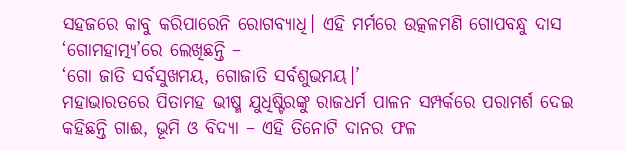ସହଜରେ କାବୁ କରିପାରେନି ରୋଗବ୍ୟାଧି। ଏହି ମର୍ମରେ ଉତ୍କଳମଣି ଗୋପବନ୍ଧୁ ଦାସ ‘ଗୋମହାତ୍ମ୍ୟ’ରେ ଲେଖିଛନ୍ତି –
‘ଗୋ ଜାତି ସର୍ବସୁଖମୟ, ଗୋଜାତି ସର୍ବଶୁଭମୟ।’
ମହାଭାରତରେ ପିତାମହ ଭୀଷ୍ମ ଯୁଧିଷ୍ଟିରଙ୍କୁ ରାଜଧର୍ମ ପାଳନ ସମ୍ପର୍କରେ ପରାମର୍ଶ ଦେଇ କହିଛନ୍ତି ଗାଈ, ଭୂମି ଓ ବିଦ୍ୟା – ଏହି ତିନୋଟି ଦାନର ଫଳ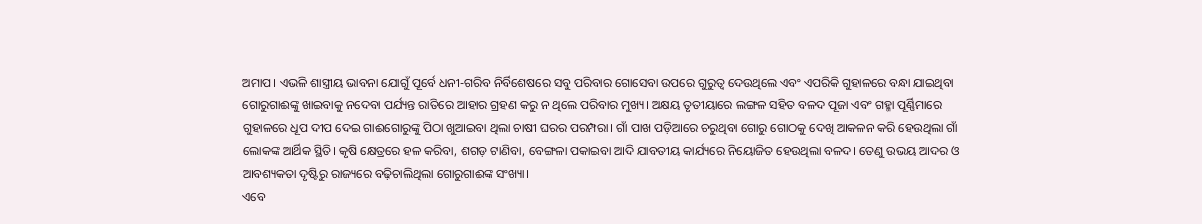ଅମାପ। ଏଭଳି ଶାସ୍ତ୍ରୀୟ ଭାବନା ଯୋଗୁଁ ପୂର୍ବେ ଧନୀ-ଗରିବ ନିର୍ବିଶେଷରେ ସବୁ ପରିବାର ଗୋସେବା ଉପରେ ଗୁରୁତ୍ୱ ଦେଉଥିଲେ ଏବଂ ଏପରିକି ଗୁହାଳରେ ବନ୍ଧା ଯାଇଥିବା ଗୋରୁଗାଈଙ୍କୁ ଖାଇବାକୁ ନଦେବା ପର୍ଯ୍ୟନ୍ତ ରାତିରେ ଆହାର ଗ୍ରହଣ କରୁ ନ ଥିଲେ ପରିବାର ମୁଖ୍ୟ। ଅକ୍ଷୟ ତୃତୀୟାରେ ଲଙ୍ଗଳ ସହିତ ବଳଦ ପୂଜା ଏବଂ ଗହ୍ମା ପୂର୍ଣ୍ଣିମାରେ ଗୁହାଳରେ ଧୂପ ଦୀପ ଦେଇ ଗାଈଗୋରୁଙ୍କୁ ପିଠା ଖୁଆଇବା ଥିଲା ଚାଷୀ ଘରର ପରମ୍ପରା। ଗାଁ ପାଖ ପଡ଼ିଆରେ ଚରୁଥିବା ଗୋରୁ ଗୋଠକୁ ଦେଖି ଆକଳନ କରି ହେଉଥିଲା ଗାଁ ଲୋକଙ୍କ ଆର୍ଥିକ ସ୍ଥିତି। କୃଷି କ୍ଷେତ୍ରରେ ହଳ କରିବା, ଶଗଡ଼ ଟାଣିବା, ବେଙ୍ଗଳା ପକାଇବା ଆଦି ଯାବତୀୟ କାର୍ଯ୍ୟରେ ନିୟୋଜିତ ହେଉଥିଲା ବଳଦ। ତେଣୁ ଉଭୟ ଆଦର ଓ ଆବଶ୍ୟକତା ଦୃଷ୍ଟିରୁ ରାଜ୍ୟରେ ବଢ଼ିଚାଲିଥିଲା ଗୋରୁଗାଈଙ୍କ ସଂଖ୍ୟା।
ଏବେ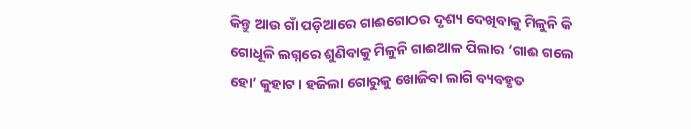କିନ୍ତୁ ଆଉ ଗାଁ ପଡ଼ିଆରେ ଗାଈଗୋଠର ଦୃଶ୍ୟ ଦେଖିବାକୁ ମିଳୁନି କି ଗୋଧୂଳି ଲଗ୍ନରେ ଶୁଣିବାକୁ ମିଳୁନି ଗାଈଆଳ ପିଲାର ‘ଗାଈ ଗଲେ ହୋ’ କୁହାଟ। ହଜିଲା ଗୋରୁକୁ ଖୋଜିବା ଲାଗି ବ୍ୟବହୃତ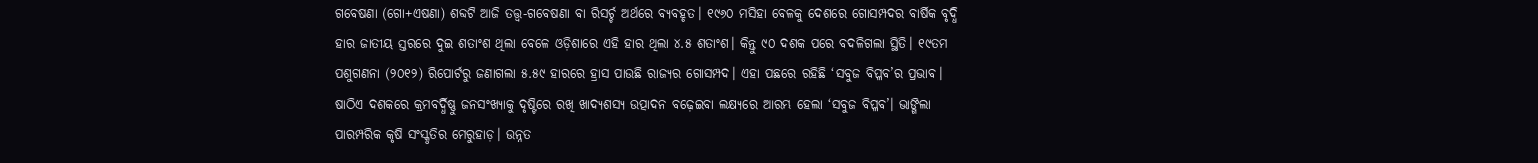ଗବେଷଣା (ଗୋ+ଏଷଣା) ଶବ୍ଦଟି ଆଜି ତତ୍ତ୍ୱ-ଗବେଷଣା ବା ରିସର୍ଚ୍ଚ ଅର୍ଥରେ ବ୍ୟବହୃତ। ୧୯୬୦ ମସିହା ବେଳକୁ ଦେଶରେ ଗୋସମ୍ପଦର ବାର୍ଷିକ ବୃଦ୍ଧି ହାର ଜାତୀୟ ସ୍ତରରେ ଦୁଇ ଶତାଂଶ ଥିଲା ବେଳେ ଓଡ଼ିଶାରେ ଏହି ହାର ଥିଲା ୪.୫ ଶତାଂଶ। କିନ୍ତୁ ୯୦ ଦଶକ ପରେ ବଦଳିଗଲା ସ୍ଥିତି। ୧୯ତମ ପଶୁଗଣନା (୨୦୧୨) ରିପୋର୍ଟରୁ ଜଣାଗଲା ୫.୫୯ ହାରରେ ହ୍ରାସ ପାଉଛି ରାଜ୍ୟର ଗୋସମ୍ପଦ। ଏହା ପଛରେ ରହିଛି ‘ସବୁଜ ବିପ୍ଳବ’ର ପ୍ରଭାବ। ଷାଠିଏ ଦଶକରେ କ୍ରମବର୍ଦ୍ଧିଷ୍ଣୁ ଜନସଂଖ୍ୟାକୁ ଦୃଷ୍ଟିରେ ରଖି ଖାଦ୍ୟଶସ୍ୟ ଉତ୍ପାଦନ ବଢ଼େଇବା ଲକ୍ଷ୍ୟରେ ଆରମ୍ଭ ହେଲା ‘ସବୁଜ ବିପ୍ଳବ’। ଭାଙ୍ଗିଲା ପାରମ୍ପରିକ କୃଷି ସଂସ୍କୃତିର ମେରୁହାଡ଼। ଉନ୍ନତ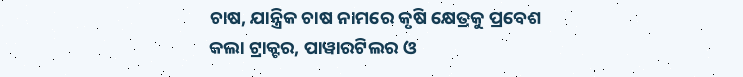ଚାଷ, ଯାନ୍ତ୍ରିକ ଚାଷ ନାମରେ କୃଷି କ୍ଷେତ୍ରକୁ ପ୍ରବେଶ କଲା ଟ୍ରାକ୍ଟର, ପାୱାରଟିଲର ଓ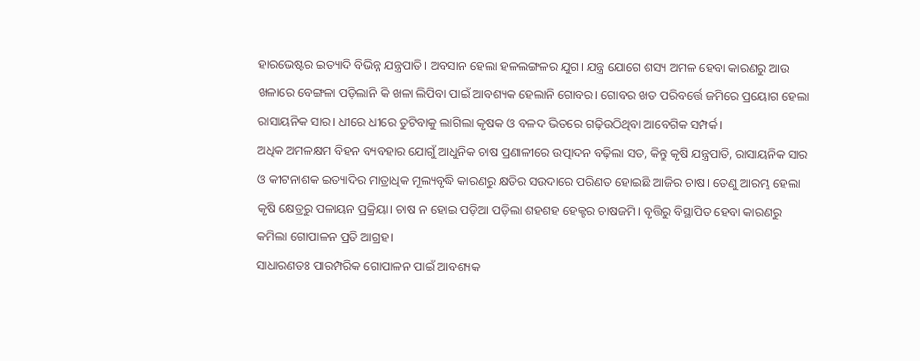ହାରଭେଷ୍ଟର ଇତ୍ୟାଦି ବିଭିନ୍ନ ଯନ୍ତ୍ରପାତି। ଅବସାନ ହେଲା ହଳଲଙ୍ଗଳର ଯୁଗ। ଯନ୍ତ୍ର ଯୋଗେ ଶସ୍ୟ ଅମଳ ହେବା କାରଣରୁ ଆଉ ଖଳାରେ ବେଙ୍ଗଳା ପଡ଼ିଲାନି କି ଖଳା ଲିପିବା ପାଇଁ ଆବଶ୍ୟକ ହେଲାନି ଗୋବର। ଗୋବର ଖତ ପରିବର୍ତ୍ତେ ଜମିରେ ପ୍ରୟୋଗ ହେଲା ରାସାୟନିକ ସାର। ଧୀରେ ଧୀରେ ତୁଟିବାକୁ ଲାଗିଲା କୃଷକ ଓ ବଳଦ ଭିତରେ ଗଢ଼ିଉଠିଥିବା ଆବେଗିକ ସମ୍ପର୍କ।
ଅଧିକ ଅମଳକ୍ଷମ ବିହନ ବ୍ୟବହାର ଯୋଗୁଁ ଆଧୁନିକ ଚାଷ ପ୍ରଣାଳୀରେ ଉତ୍ପାଦନ ବଢ଼ିଲା ସତ, କିନ୍ତୁ କୃଷି ଯନ୍ତ୍ରପାତି, ରାସାୟନିକ ସାର ଓ କୀଟନାଶକ ଇତ୍ୟାଦିର ମାତ୍ରାଧିକ ମୂଲ୍ୟବୃଦ୍ଧି କାରଣରୁ କ୍ଷତିର ସଉଦାରେ ପରିଣତ ହୋଇଛି ଆଜିର ଚାଷ। ତେଣୁ ଆରମ୍ଭ ହେଲା କୃଷି କ୍ଷେତ୍ରରୁ ପଳାୟନ ପ୍ରକ୍ରିୟା। ଚାଷ ନ ହୋଇ ପଡ଼ିଆ ପଡ଼ିଲା ଶହଶହ ହେକ୍ଟର ଚାଷଜମି। ବୃତ୍ତିରୁ ବିସ୍ଥାପିତ ହେବା କାରଣରୁ କମିଲା ଗୋପାଳନ ପ୍ରତି ଆଗ୍ରହ।
ସାଧାରଣତଃ ପାରମ୍ପରିକ ଗୋପାଳନ ପାଇଁ ଆବଶ୍ୟକ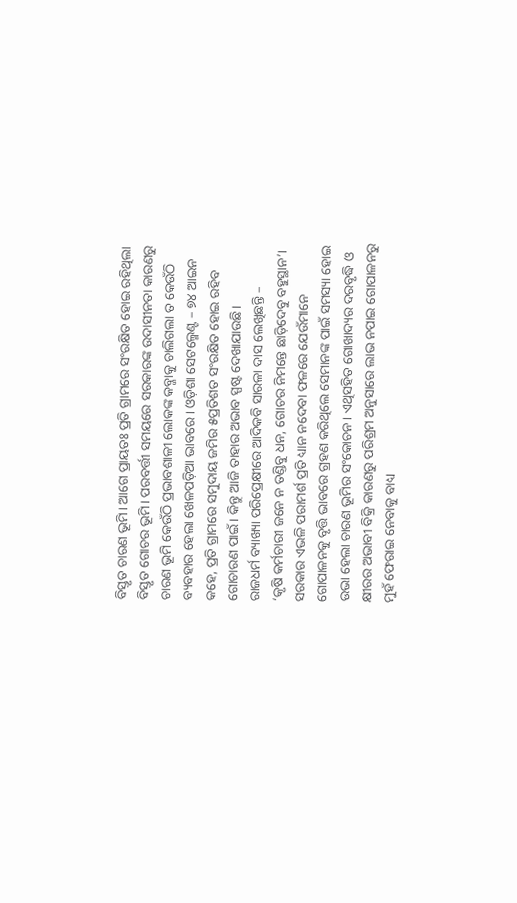ବିସ୍ତୃତ ଚାରଣ ଭୂମି। ଆଗେ ପ୍ରାୟତଃ ପ୍ରତି ଗ୍ରାମରେ ସଂରକ୍ଷିତ ହୋଇ ରହିଥିଲା ବିସ୍ତୃତ ଗୋଚର ଭୂମି। ପରବର୍ତ୍ତୀ ସମୟରେ ସରକାରଙ୍କ ଉଦାସୀନତା କାରଣରୁ ଚାରଣ ଭୂମି କେଉଁଠି ପ୍ରଭାବଶାଳୀ ଲୋକଙ୍କ କବ୍ଜାକୁ ଚାଲିଗଲା ତ କେଉଁଠି ବ୍ୟବହାର ହେଲା ଖେଳପଡ଼ିଆ ଭାବରେ। ଓଡ଼ିଶା ସେଟଲ୍ମେଣ୍ଟ – ୭୪ ଆଇନ କହେ, ପ୍ରତି ଗ୍ରାମରେ ସମୁଦାୟ ଜମିର ୫ପ୍ରତିଶତ ସଂରକ୍ଷିତ ହୋଇ ରହିବ ଗୋଚାରଣ ପାଇଁ। କିନ୍ତୁ ଆଜି ତାହାର ଅଭାବ ସ୍ପଷ୍ଟ ଦେଖାଯାଉଛି।
ରାଜଧର୍ମ ବ୍ୟାଖ୍ୟା ପରିପ୍ରେକ୍ଷୀରେ ଆଦିକବି ସାରଳା ଦାସ ଲେଖିଛନ୍ତି –
‘କୃଷି କର୍ମଚାରୀ ଜନେ ନ ତଣ୍ଡିବୁ ଧନ, ଗୋଚର ନିମନ୍ତେ ଛାଡ଼ିଦେବୁ ବହୁସ୍ଥାନ’।
ସରକାର ଏଭଳି ପରାମର୍ଶ ପ୍ରତି ଧ୍ୟାନ ନଦେବା ଫଳରେ ଯେଉଁମାନେ ଗୋପାଳନକୁ ବୃତ୍ତି ଭାବରେ ଗ୍ରହଣ କରିଥିଲେ ସେମାନଙ୍କ ପାଇଁ ସମସ୍ୟା ହୋଇ ଉଭା ହେଲା ଚାରଣ ଭୂମିର ସଂକୋଚନ। ଏଥିସହିତ ଗୋଖାଦ୍ୟର ଦରବୃଦ୍ଧି ଓ କ୍ଷୀରର ଅଭାବୀ ବିକ୍ରି କାରଣରୁ ପରିଶ୍ରମ ଅନୁସାରେ ଲାଭ ନପାଇ ଗୋପାଳନରୁ ମୁହଁ ଫେରାଇ ନେବାକୁ ବାଧ୍ୟ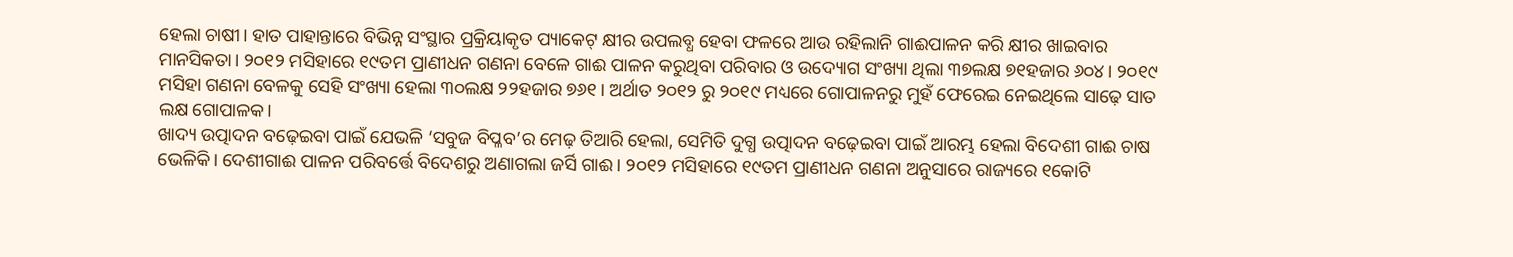ହେଲା ଚାଷୀ। ହାତ ପାହାନ୍ତାରେ ବିଭିନ୍ନ ସଂସ୍ଥାର ପ୍ରକ୍ରିୟାକୃତ ପ୍ୟାକେଟ୍ କ୍ଷୀର ଉପଲବ୍ଧ ହେବା ଫଳରେ ଆଉ ରହିଲାନି ଗାଈପାଳନ କରି କ୍ଷୀର ଖାଇବାର ମାନସିକତା। ୨୦୧୨ ମସିହାରେ ୧୯ତମ ପ୍ରାଣୀଧନ ଗଣନା ବେଳେ ଗାଈ ପାଳନ କରୁଥିବା ପରିବାର ଓ ଉଦ୍ୟୋଗ ସଂଖ୍ୟା ଥିଲା ୩୭ଲକ୍ଷ ୭୧ହଜାର ୬୦୪। ୨୦୧୯ ମସିହା ଗଣନା ବେଳକୁ ସେହି ସଂଖ୍ୟା ହେଲା ୩୦ଲକ୍ଷ ୨୨ହଜାର ୭୬୧। ଅର୍ଥାତ ୨୦୧୨ ରୁ ୨୦୧୯ ମଧ୍ୟରେ ଗୋପାଳନରୁ ମୁହଁ ଫେରେଇ ନେଇଥିଲେ ସାଢ଼େ ସାତ ଲକ୍ଷ ଗୋପାଳକ।
ଖାଦ୍ୟ ଉତ୍ପାଦନ ବଢ଼େଇବା ପାଇଁ ଯେଭଳି ‘ସବୁଜ ବିପ୍ଳବ’ର ମେଢ଼ ତିଆରି ହେଲା, ସେମିତି ଦୁଗ୍ଧ ଉତ୍ପାଦନ ବଢ଼େଇବା ପାଇଁ ଆରମ୍ଭ ହେଲା ବିଦେଶୀ ଗାଈ ଚାଷ ଭେଳିକି। ଦେଶୀଗାଈ ପାଳନ ପରିବର୍ତ୍ତେ ବିଦେଶରୁ ଅଣାଗଲା ଜର୍ସି ଗାଈ। ୨୦୧୨ ମସିହାରେ ୧୯ତମ ପ୍ରାଣୀଧନ ଗଣନା ଅନୁସାରେ ରାଜ୍ୟରେ ୧କୋଟି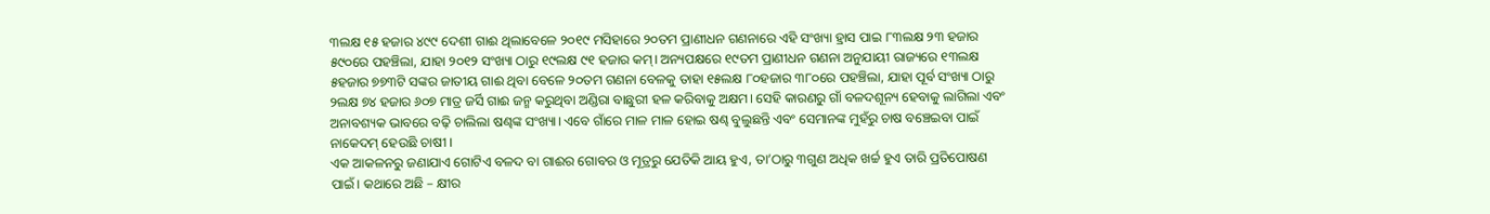୩ଲକ୍ଷ ୧୫ ହଜାର ୪୯୯ ଦେଶୀ ଗାଈ ଥିଲାବେଳେ ୨୦୧୯ ମସିହାରେ ୨୦ତମ ପ୍ରାଣୀଧନ ଗଣନାରେ ଏହି ସଂଖ୍ୟା ହ୍ରାସ ପାଇ ୮୩ଲକ୍ଷ ୨୩ ହଜାର ୫୯୦ରେ ପହଞ୍ଚିଲା, ଯାହା ୨୦୧୨ ସଂଖ୍ୟା ଠାରୁ ୧୯ଲକ୍ଷ ୯୧ ହଜାର କମ୍। ଅନ୍ୟପକ୍ଷରେ ୧୯ତମ ପ୍ରାଣୀଧନ ଗଣନା ଅନୁଯାୟୀ ରାଜ୍ୟରେ ୧୩ଲକ୍ଷ ୫ହଜାର ୭୭୩ଟି ସଙ୍କର ଜାତୀୟ ଗାଈ ଥିବା ବେଳେ ୨୦ତମ ଗଣନା ବେଳକୁ ତାହା ୧୫ଲକ୍ଷ ୮୦ହଜାର ୩୮୦ରେ ପହଞ୍ଚିଲା, ଯାହା ପୂର୍ବ ସଂଖ୍ୟା ଠାରୁ ୨ଲକ୍ଷ ୭୪ ହଜାର ୬୦୭ ମାତ୍ର ଜର୍ସି ଗାଈ ଜନ୍ମ କରୁଥିବା ଅଣ୍ଡିରା ବାଛୁରୀ ହଳ କରିବାକୁ ଅକ୍ଷମ। ସେହି କାରଣରୁ ଗାଁ ବଳଦଶୂନ୍ୟ ହେବାକୁ ଲାଗିଲା ଏବଂ ଅନାବଶ୍ୟକ ଭାବରେ ବଢ଼ି ଚାଲିଲା ଷଣ୍ଢଙ୍କ ସଂଖ୍ୟା। ଏବେ ଗାଁରେ ମାଳ ମାଳ ହୋଇ ଷଣ୍ଢ ବୁଲୁଛନ୍ତି ଏବଂ ସେମାନଙ୍କ ମୁହଁରୁ ଚାଷ ବଞ୍ଚେଇବା ପାଇଁ ନାକେଦମ୍ ହେଉଛି ଚାଷୀ।
ଏକ ଆକଳନରୁ ଜଣାଯାଏ ଗୋଟିଏ ବଳଦ ବା ଗାଈର ଗୋବର ଓ ମୂତ୍ରରୁ ଯେତିକି ଆୟ ହୁଏ, ତା’ଠାରୁ ୩ଗୁଣ ଅଧିକ ଖର୍ଚ୍ଚ ହୁଏ ତାରି ପ୍ରତିପୋଷଣ ପାଇଁ। କଥାରେ ଅଛି – କ୍ଷୀର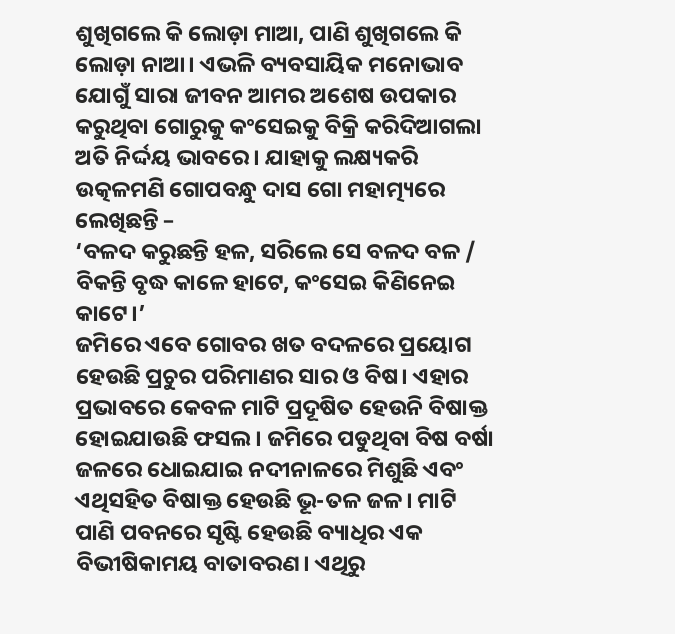ଶୁଖିଗଲେ କି ଲୋଡ଼ା ମାଆ, ପାଣି ଶୁଖିଗଲେ କି ଲୋଡ଼ା ନାଆ। ଏଭଳି ବ୍ୟବସାୟିକ ମନୋଭାବ ଯୋଗୁଁ ସାରା ଜୀବନ ଆମର ଅଶେଷ ଉପକାର କରୁଥିବା ଗୋରୁକୁ କଂସେଇକୁ ବିକ୍ରି କରିଦିଆଗଲା ଅତି ନିର୍ଦ୍ଦୟ ଭାବରେ। ଯାହାକୁ ଲକ୍ଷ୍ୟକରି ଉତ୍କଳମଣି ଗୋପବନ୍ଧୁ ଦାସ ଗୋ ମହାତ୍ମ୍ୟରେ ଲେଖିଛନ୍ତି –
‘ବଳଦ କରୁଛନ୍ତି ହଳ, ସରିଲେ ସେ ବଳଦ ବଳ / ବିକନ୍ତି ବୃଦ୍ଧ କାଳେ ହାଟେ, କଂସେଇ କିଣିନେଇ କାଟେ।’
ଜମିରେ ଏବେ ଗୋବର ଖତ ବଦଳରେ ପ୍ରୟୋଗ ହେଉଛି ପ୍ରଚୁର ପରିମାଣର ସାର ଓ ବିଷ। ଏହାର ପ୍ରଭାବରେ କେବଳ ମାଟି ପ୍ରଦୂଷିତ ହେଉନି ବିଷାକ୍ତ ହୋଇଯାଉଛି ଫସଲ। ଜମିରେ ପଡୁଥିବା ବିଷ ବର୍ଷା ଜଳରେ ଧୋଇଯାଇ ନଦୀନାଳରେ ମିଶୁଛି ଏବଂ ଏଥିସହିତ ବିଷାକ୍ତ ହେଉଛି ଭୂ-ତଳ ଜଳ। ମାଟି ପାଣି ପବନରେ ସୃଷ୍ଟି ହେଉଛି ବ୍ୟାଧିର ଏକ ବିଭୀଷିକାମୟ ବାତାବରଣ। ଏଥିରୁ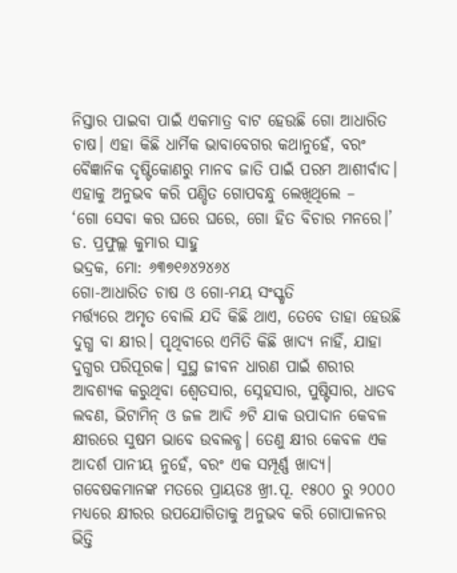ନିସ୍ତାର ପାଇବା ପାଇଁ ଏକମାତ୍ର ବାଟ ହେଉଛି ଗୋ ଆଧାରିତ ଚାଷ। ଏହା କିଛି ଧାର୍ମିକ ଭାବାବେଗର କଥାନୁହେଁ, ବରଂ ବୈଜ୍ଞାନିକ ଦୃଷ୍ଟିକୋଣରୁ ମାନବ ଜାତି ପାଇଁ ପରମ ଆଶୀର୍ବାଦ। ଏହାକୁ ଅନୁଭବ କରି ପଣ୍ଡିତ ଗୋପବନ୍ଧୁ ଲେଖିଥିଲେ –
‘ଗୋ ସେବା କର ଘରେ ଘରେ, ଗୋ ହିତ ବିଚାର ମନରେ।’
ଡ. ପ୍ରଫୁଲ୍ଲ କୁମାର ସାହୁ
ଭଦ୍ରକ, ମୋ: ୬୩୭୧୬୪୨୪୬୪
ଗୋ-ଆଧାରିତ ଚାଷ ଓ ଗୋ-ମୟ ସଂସ୍କୃତି
ମର୍ତ୍ତ୍ୟରେ ଅମୃତ ବୋଲି ଯଦି କିଛି ଥାଏ, ତେବେ ତାହା ହେଉଛି ଦୁଗ୍ଧ ବା କ୍ଷୀର। ପୃଥିବୀରେ ଏମିତି କିଛି ଖାଦ୍ୟ ନାହିଁ, ଯାହା ଦୁଗ୍ଧର ପରିପୂରକ। ସୁସ୍ଥ ଜୀବନ ଧାରଣ ପାଇଁ ଶରୀର ଆବଶ୍ୟକ କରୁଥିବା ଶ୍ୱେତସାର, ସ୍ନେହସାର, ପୁଷ୍ଟିସାର, ଧାତବ ଲବଣ, ଭିଟାମିନ୍ ଓ ଜଳ ଆଦି ୬ଟି ଯାକ ଉପାଦାନ କେବଳ କ୍ଷୀରରେ ସୁଷମ ଭାବେ ଉବଲବ୍ଧ। ତେଣୁ କ୍ଷୀର କେବଳ ଏକ ଆଦର୍ଶ ପାନୀୟ ନୁହେଁ, ବରଂ ଏକ ସମ୍ପୂର୍ଣ୍ଣ ଖାଦ୍ୟ। ଗବେଷକମାନଙ୍କ ମତରେ ପ୍ରାୟତଃ ଖ୍ରୀ.ପୂ. ୧୫୦୦ ରୁ ୨୦୦୦ ମଧ୍ୟରେ କ୍ଷୀରର ଉପଯୋଗିତାକୁ ଅନୁଭବ କରି ଗୋପାଳନର ଭିତ୍ତି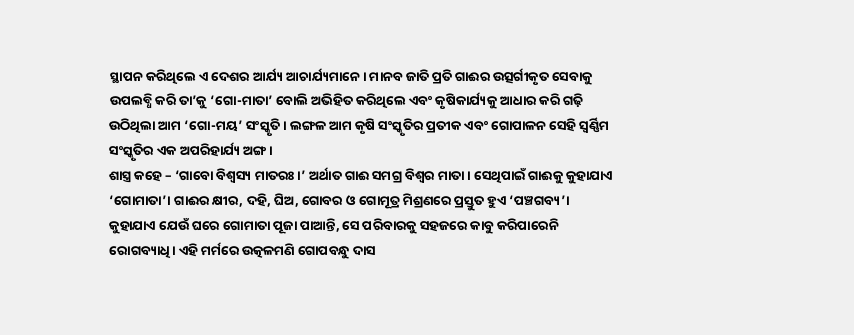ସ୍ଥାପନ କରିଥିଲେ ଏ ଦେଶର ଆର୍ଯ୍ୟ ଆଚାର୍ଯ୍ୟମାନେ। ମାନବ ଜାତି ପ୍ରତି ଗାଈର ଉତ୍ସର୍ଗୀକୃତ ସେବାକୁ ଉପଲବ୍ଧି କରି ତା’କୁ ‘ଗୋ-ମାତା’ ବୋଲି ଅଭିହିତ କରିଥିଲେ ଏବଂ କୃଷିକାର୍ଯ୍ୟକୁ ଆଧାର କରି ଗଢ଼ି ଉଠିଥିଲା ଆମ ‘ଗୋ-ମୟ’ ସଂସ୍କୃତି। ଲଙ୍ଗଳ ଆମ କୃଷି ସଂସ୍କୃତିର ପ୍ରତୀକ ଏବଂ ଗୋପାଳନ ସେହି ସ୍ୱର୍ଣ୍ଣିମ ସଂସ୍କୃତିର ଏକ ଅପରିହାର୍ଯ୍ୟ ଅଙ୍ଗ।
ଶାସ୍ତ୍ର କହେ – ‘ଗାବୋ ବିଶ୍ୱସ୍ୟ ମାତରଃ।’ ଅର୍ଥାତ ଗାଈ ସମଗ୍ର ବିଶ୍ୱର ମାତା। ସେଥିପାଇଁ ଗାଈକୁ କୁହାଯାଏ ‘ଗୋମାତା’। ଗାଈର କ୍ଷୀର, ଦହି, ଘିଅ, ଗୋବର ଓ ଗୋମୂତ୍ର ମିଶ୍ରଣରେ ପ୍ରସ୍ତୁତ ହୁଏ ‘ପଞ୍ଚଗବ୍ୟ’। କୁହାଯାଏ ଯେଉଁ ଘରେ ଗୋମାତା ପୂଜା ପାଆନ୍ତି, ସେ ପରିବାରକୁ ସହଜରେ କାବୁ କରିପାରେନି ରୋଗବ୍ୟାଧି। ଏହି ମର୍ମରେ ଉତ୍କଳମଣି ଗୋପବନ୍ଧୁ ଦାସ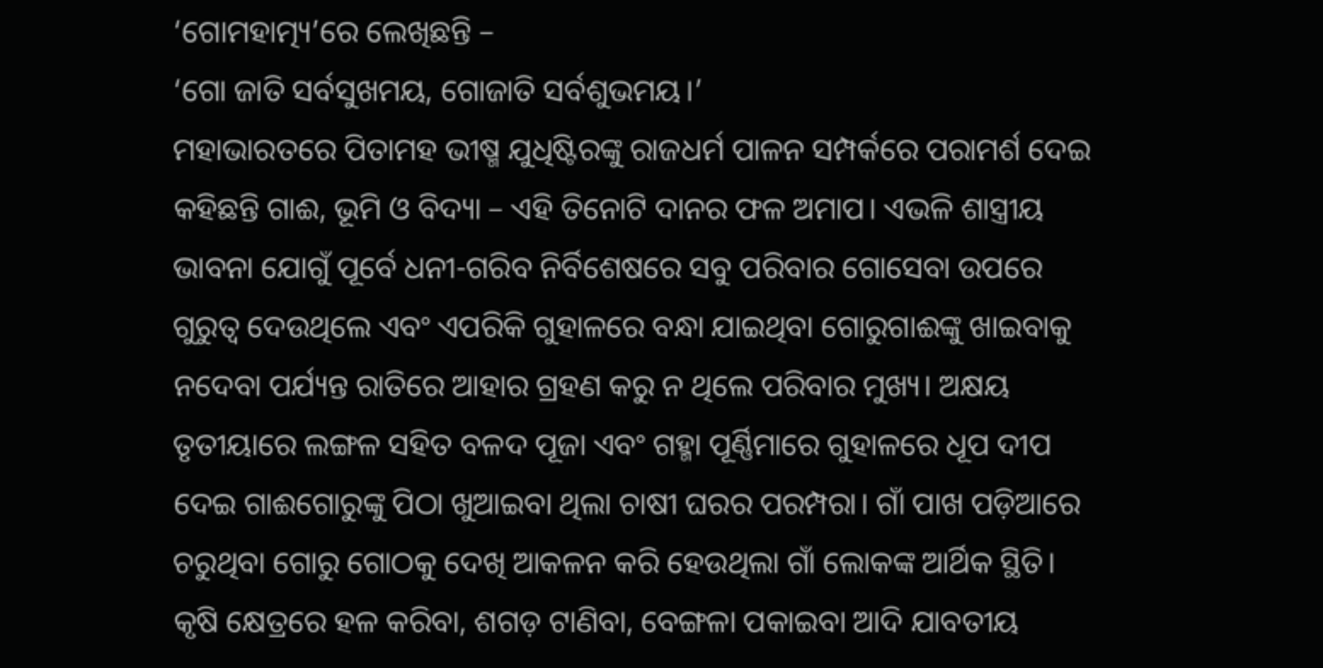‘ଗୋମହାତ୍ମ୍ୟ’ରେ ଲେଖିଛନ୍ତି –
‘ଗୋ ଜାତି ସର୍ବସୁଖମୟ, ଗୋଜାତି ସର୍ବଶୁଭମୟ।’
ମହାଭାରତରେ ପିତାମହ ଭୀଷ୍ମ ଯୁଧିଷ୍ଟିରଙ୍କୁ ରାଜଧର୍ମ ପାଳନ ସମ୍ପର୍କରେ ପରାମର୍ଶ ଦେଇ କହିଛନ୍ତି ଗାଈ, ଭୂମି ଓ ବିଦ୍ୟା – ଏହି ତିନୋଟି ଦାନର ଫଳ ଅମାପ। ଏଭଳି ଶାସ୍ତ୍ରୀୟ ଭାବନା ଯୋଗୁଁ ପୂର୍ବେ ଧନୀ-ଗରିବ ନିର୍ବିଶେଷରେ ସବୁ ପରିବାର ଗୋସେବା ଉପରେ ଗୁରୁତ୍ୱ ଦେଉଥିଲେ ଏବଂ ଏପରିକି ଗୁହାଳରେ ବନ୍ଧା ଯାଇଥିବା ଗୋରୁଗାଈଙ୍କୁ ଖାଇବାକୁ ନଦେବା ପର୍ଯ୍ୟନ୍ତ ରାତିରେ ଆହାର ଗ୍ରହଣ କରୁ ନ ଥିଲେ ପରିବାର ମୁଖ୍ୟ। ଅକ୍ଷୟ ତୃତୀୟାରେ ଲଙ୍ଗଳ ସହିତ ବଳଦ ପୂଜା ଏବଂ ଗହ୍ମା ପୂର୍ଣ୍ଣିମାରେ ଗୁହାଳରେ ଧୂପ ଦୀପ ଦେଇ ଗାଈଗୋରୁଙ୍କୁ ପିଠା ଖୁଆଇବା ଥିଲା ଚାଷୀ ଘରର ପରମ୍ପରା। ଗାଁ ପାଖ ପଡ଼ିଆରେ ଚରୁଥିବା ଗୋରୁ ଗୋଠକୁ ଦେଖି ଆକଳନ କରି ହେଉଥିଲା ଗାଁ ଲୋକଙ୍କ ଆର୍ଥିକ ସ୍ଥିତି। କୃଷି କ୍ଷେତ୍ରରେ ହଳ କରିବା, ଶଗଡ଼ ଟାଣିବା, ବେଙ୍ଗଳା ପକାଇବା ଆଦି ଯାବତୀୟ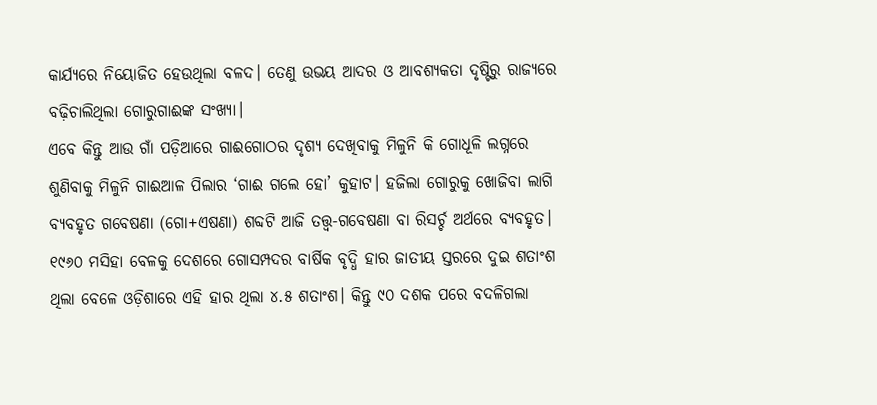କାର୍ଯ୍ୟରେ ନିୟୋଜିତ ହେଉଥିଲା ବଳଦ। ତେଣୁ ଉଭୟ ଆଦର ଓ ଆବଶ୍ୟକତା ଦୃଷ୍ଟିରୁ ରାଜ୍ୟରେ ବଢ଼ିଚାଲିଥିଲା ଗୋରୁଗାଈଙ୍କ ସଂଖ୍ୟା।
ଏବେ କିନ୍ତୁ ଆଉ ଗାଁ ପଡ଼ିଆରେ ଗାଈଗୋଠର ଦୃଶ୍ୟ ଦେଖିବାକୁ ମିଳୁନି କି ଗୋଧୂଳି ଲଗ୍ନରେ ଶୁଣିବାକୁ ମିଳୁନି ଗାଈଆଳ ପିଲାର ‘ଗାଈ ଗଲେ ହୋ’ କୁହାଟ। ହଜିଲା ଗୋରୁକୁ ଖୋଜିବା ଲାଗି ବ୍ୟବହୃତ ଗବେଷଣା (ଗୋ+ଏଷଣା) ଶବ୍ଦଟି ଆଜି ତତ୍ତ୍ୱ-ଗବେଷଣା ବା ରିସର୍ଚ୍ଚ ଅର୍ଥରେ ବ୍ୟବହୃତ। ୧୯୬୦ ମସିହା ବେଳକୁ ଦେଶରେ ଗୋସମ୍ପଦର ବାର୍ଷିକ ବୃଦ୍ଧି ହାର ଜାତୀୟ ସ୍ତରରେ ଦୁଇ ଶତାଂଶ ଥିଲା ବେଳେ ଓଡ଼ିଶାରେ ଏହି ହାର ଥିଲା ୪.୫ ଶତାଂଶ। କିନ୍ତୁ ୯୦ ଦଶକ ପରେ ବଦଳିଗଲା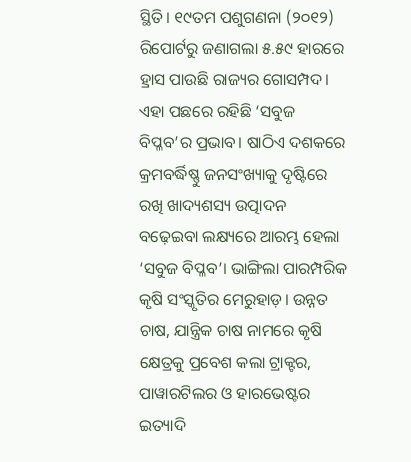ସ୍ଥିତି। ୧୯ତମ ପଶୁଗଣନା (୨୦୧୨) ରିପୋର୍ଟରୁ ଜଣାଗଲା ୫.୫୯ ହାରରେ ହ୍ରାସ ପାଉଛି ରାଜ୍ୟର ଗୋସମ୍ପଦ। ଏହା ପଛରେ ରହିଛି ‘ସବୁଜ ବିପ୍ଳବ’ର ପ୍ରଭାବ। ଷାଠିଏ ଦଶକରେ କ୍ରମବର୍ଦ୍ଧିଷ୍ଣୁ ଜନସଂଖ୍ୟାକୁ ଦୃଷ୍ଟିରେ ରଖି ଖାଦ୍ୟଶସ୍ୟ ଉତ୍ପାଦନ ବଢ଼େଇବା ଲକ୍ଷ୍ୟରେ ଆରମ୍ଭ ହେଲା ‘ସବୁଜ ବିପ୍ଳବ’। ଭାଙ୍ଗିଲା ପାରମ୍ପରିକ କୃଷି ସଂସ୍କୃତିର ମେରୁହାଡ଼। ଉନ୍ନତ ଚାଷ, ଯାନ୍ତ୍ରିକ ଚାଷ ନାମରେ କୃଷି କ୍ଷେତ୍ରକୁ ପ୍ରବେଶ କଲା ଟ୍ରାକ୍ଟର, ପାୱାରଟିଲର ଓ ହାରଭେଷ୍ଟର ଇତ୍ୟାଦି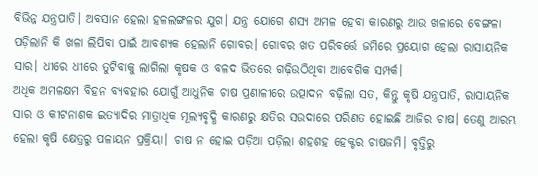ବିଭିନ୍ନ ଯନ୍ତ୍ରପାତି। ଅବସାନ ହେଲା ହଳଲଙ୍ଗଳର ଯୁଗ। ଯନ୍ତ୍ର ଯୋଗେ ଶସ୍ୟ ଅମଳ ହେବା କାରଣରୁ ଆଉ ଖଳାରେ ବେଙ୍ଗଳା ପଡ଼ିଲାନି କି ଖଳା ଲିପିବା ପାଇଁ ଆବଶ୍ୟକ ହେଲାନି ଗୋବର। ଗୋବର ଖତ ପରିବର୍ତ୍ତେ ଜମିରେ ପ୍ରୟୋଗ ହେଲା ରାସାୟନିକ ସାର। ଧୀରେ ଧୀରେ ତୁଟିବାକୁ ଲାଗିଲା କୃଷକ ଓ ବଳଦ ଭିତରେ ଗଢ଼ିଉଠିଥିବା ଆବେଗିକ ସମ୍ପର୍କ।
ଅଧିକ ଅମଳକ୍ଷମ ବିହନ ବ୍ୟବହାର ଯୋଗୁଁ ଆଧୁନିକ ଚାଷ ପ୍ରଣାଳୀରେ ଉତ୍ପାଦନ ବଢ଼ିଲା ସତ, କିନ୍ତୁ କୃଷି ଯନ୍ତ୍ରପାତି, ରାସାୟନିକ ସାର ଓ କୀଟନାଶକ ଇତ୍ୟାଦିର ମାତ୍ରାଧିକ ମୂଲ୍ୟବୃଦ୍ଧି କାରଣରୁ କ୍ଷତିର ସଉଦାରେ ପରିଣତ ହୋଇଛି ଆଜିର ଚାଷ। ତେଣୁ ଆରମ୍ଭ ହେଲା କୃଷି କ୍ଷେତ୍ରରୁ ପଳାୟନ ପ୍ରକ୍ରିୟା। ଚାଷ ନ ହୋଇ ପଡ଼ିଆ ପଡ଼ିଲା ଶହଶହ ହେକ୍ଟର ଚାଷଜମି। ବୃତ୍ତିରୁ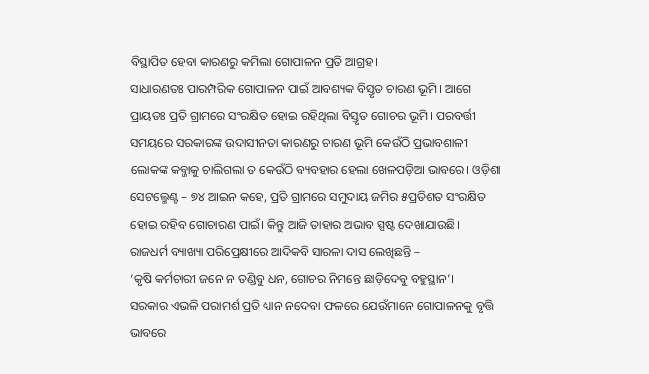ବିସ୍ଥାପିତ ହେବା କାରଣରୁ କମିଲା ଗୋପାଳନ ପ୍ରତି ଆଗ୍ରହ।
ସାଧାରଣତଃ ପାରମ୍ପରିକ ଗୋପାଳନ ପାଇଁ ଆବଶ୍ୟକ ବିସ୍ତୃତ ଚାରଣ ଭୂମି। ଆଗେ ପ୍ରାୟତଃ ପ୍ରତି ଗ୍ରାମରେ ସଂରକ୍ଷିତ ହୋଇ ରହିଥିଲା ବିସ୍ତୃତ ଗୋଚର ଭୂମି। ପରବର୍ତ୍ତୀ ସମୟରେ ସରକାରଙ୍କ ଉଦାସୀନତା କାରଣରୁ ଚାରଣ ଭୂମି କେଉଁଠି ପ୍ରଭାବଶାଳୀ ଲୋକଙ୍କ କବ୍ଜାକୁ ଚାଲିଗଲା ତ କେଉଁଠି ବ୍ୟବହାର ହେଲା ଖେଳପଡ଼ିଆ ଭାବରେ। ଓଡ଼ିଶା ସେଟଲ୍ମେଣ୍ଟ – ୭୪ ଆଇନ କହେ, ପ୍ରତି ଗ୍ରାମରେ ସମୁଦାୟ ଜମିର ୫ପ୍ରତିଶତ ସଂରକ୍ଷିତ ହୋଇ ରହିବ ଗୋଚାରଣ ପାଇଁ। କିନ୍ତୁ ଆଜି ତାହାର ଅଭାବ ସ୍ପଷ୍ଟ ଦେଖାଯାଉଛି।
ରାଜଧର୍ମ ବ୍ୟାଖ୍ୟା ପରିପ୍ରେକ୍ଷୀରେ ଆଦିକବି ସାରଳା ଦାସ ଲେଖିଛନ୍ତି –
‘କୃଷି କର୍ମଚାରୀ ଜନେ ନ ତଣ୍ଡିବୁ ଧନ, ଗୋଚର ନିମନ୍ତେ ଛାଡ଼ିଦେବୁ ବହୁସ୍ଥାନ’।
ସରକାର ଏଭଳି ପରାମର୍ଶ ପ୍ରତି ଧ୍ୟାନ ନଦେବା ଫଳରେ ଯେଉଁମାନେ ଗୋପାଳନକୁ ବୃତ୍ତି ଭାବରେ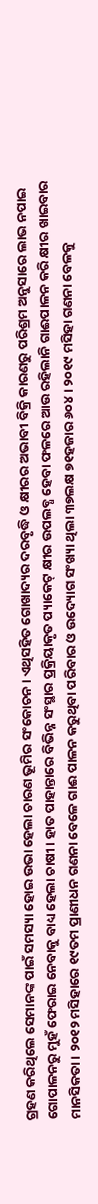ଗ୍ରହଣ କରିଥିଲେ ସେମାନଙ୍କ ପାଇଁ ସମସ୍ୟା ହୋଇ ଉଭା ହେଲା ଚାରଣ ଭୂମିର ସଂକୋଚନ। ଏଥିସହିତ ଗୋଖାଦ୍ୟର ଦରବୃଦ୍ଧି ଓ କ୍ଷୀରର ଅଭାବୀ ବିକ୍ରି କାରଣରୁ ପରିଶ୍ରମ ଅନୁସାରେ ଲାଭ ନପାଇ ଗୋପାଳନରୁ ମୁହଁ ଫେରାଇ ନେବାକୁ ବାଧ୍ୟ ହେଲା ଚାଷୀ। ହାତ ପାହାନ୍ତାରେ ବିଭିନ୍ନ ସଂସ୍ଥାର ପ୍ରକ୍ରିୟାକୃତ ପ୍ୟାକେଟ୍ କ୍ଷୀର ଉପଲବ୍ଧ ହେବା ଫଳରେ ଆଉ ରହିଲାନି ଗାଈପାଳନ କରି କ୍ଷୀର ଖାଇବାର ମାନସିକତା। ୨୦୧୨ ମସିହାରେ ୧୯ତମ ପ୍ରାଣୀଧନ ଗଣନା ବେଳେ ଗାଈ ପାଳନ କରୁଥିବା ପରିବାର ଓ ଉଦ୍ୟୋଗ ସଂଖ୍ୟା ଥିଲା ୩୭ଲକ୍ଷ ୭୧ହଜାର ୬୦୪। ୨୦୧୯ ମସିହା ଗଣନା ବେଳକୁ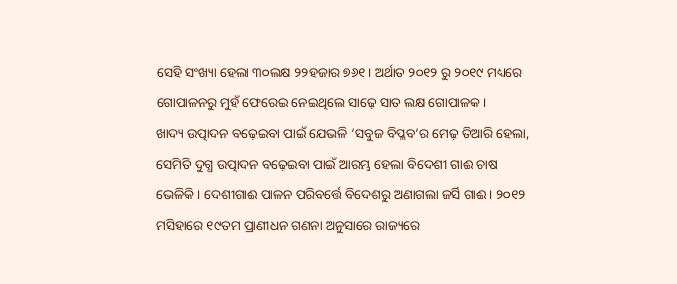ସେହି ସଂଖ୍ୟା ହେଲା ୩୦ଲକ୍ଷ ୨୨ହଜାର ୭୬୧। ଅର୍ଥାତ ୨୦୧୨ ରୁ ୨୦୧୯ ମଧ୍ୟରେ ଗୋପାଳନରୁ ମୁହଁ ଫେରେଇ ନେଇଥିଲେ ସାଢ଼େ ସାତ ଲକ୍ଷ ଗୋପାଳକ।
ଖାଦ୍ୟ ଉତ୍ପାଦନ ବଢ଼େଇବା ପାଇଁ ଯେଭଳି ‘ସବୁଜ ବିପ୍ଳବ’ର ମେଢ଼ ତିଆରି ହେଲା, ସେମିତି ଦୁଗ୍ଧ ଉତ୍ପାଦନ ବଢ଼େଇବା ପାଇଁ ଆରମ୍ଭ ହେଲା ବିଦେଶୀ ଗାଈ ଚାଷ ଭେଳିକି। ଦେଶୀଗାଈ ପାଳନ ପରିବର୍ତ୍ତେ ବିଦେଶରୁ ଅଣାଗଲା ଜର୍ସି ଗାଈ। ୨୦୧୨ ମସିହାରେ ୧୯ତମ ପ୍ରାଣୀଧନ ଗଣନା ଅନୁସାରେ ରାଜ୍ୟରେ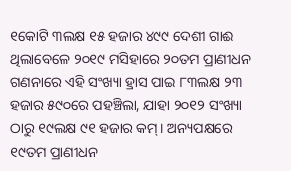୧କୋଟି ୩ଲକ୍ଷ ୧୫ ହଜାର ୪୯୯ ଦେଶୀ ଗାଈ ଥିଲାବେଳେ ୨୦୧୯ ମସିହାରେ ୨୦ତମ ପ୍ରାଣୀଧନ ଗଣନାରେ ଏହି ସଂଖ୍ୟା ହ୍ରାସ ପାଇ ୮୩ଲକ୍ଷ ୨୩ ହଜାର ୫୯୦ରେ ପହଞ୍ଚିଲା, ଯାହା ୨୦୧୨ ସଂଖ୍ୟା ଠାରୁ ୧୯ଲକ୍ଷ ୯୧ ହଜାର କମ୍। ଅନ୍ୟପକ୍ଷରେ ୧୯ତମ ପ୍ରାଣୀଧନ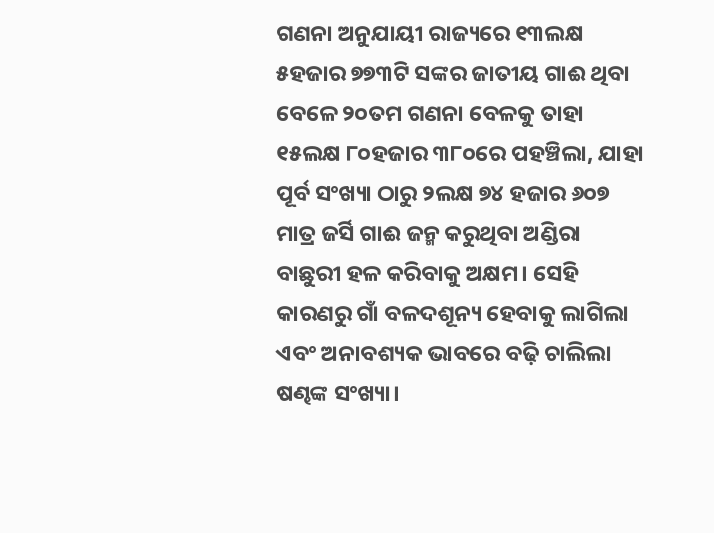ଗଣନା ଅନୁଯାୟୀ ରାଜ୍ୟରେ ୧୩ଲକ୍ଷ ୫ହଜାର ୭୭୩ଟି ସଙ୍କର ଜାତୀୟ ଗାଈ ଥିବା ବେଳେ ୨୦ତମ ଗଣନା ବେଳକୁ ତାହା ୧୫ଲକ୍ଷ ୮୦ହଜାର ୩୮୦ରେ ପହଞ୍ଚିଲା, ଯାହା ପୂର୍ବ ସଂଖ୍ୟା ଠାରୁ ୨ଲକ୍ଷ ୭୪ ହଜାର ୬୦୭ ମାତ୍ର ଜର୍ସି ଗାଈ ଜନ୍ମ କରୁଥିବା ଅଣ୍ଡିରା ବାଛୁରୀ ହଳ କରିବାକୁ ଅକ୍ଷମ। ସେହି କାରଣରୁ ଗାଁ ବଳଦଶୂନ୍ୟ ହେବାକୁ ଲାଗିଲା ଏବଂ ଅନାବଶ୍ୟକ ଭାବରେ ବଢ଼ି ଚାଲିଲା ଷଣ୍ଢଙ୍କ ସଂଖ୍ୟା।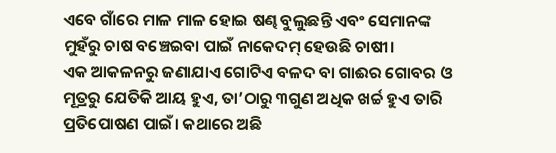ଏବେ ଗାଁରେ ମାଳ ମାଳ ହୋଇ ଷଣ୍ଢ ବୁଲୁଛନ୍ତି ଏବଂ ସେମାନଙ୍କ ମୁହଁରୁ ଚାଷ ବଞ୍ଚେଇବା ପାଇଁ ନାକେଦମ୍ ହେଉଛି ଚାଷୀ।
ଏକ ଆକଳନରୁ ଜଣାଯାଏ ଗୋଟିଏ ବଳଦ ବା ଗାଈର ଗୋବର ଓ ମୂତ୍ରରୁ ଯେତିକି ଆୟ ହୁଏ, ତା’ଠାରୁ ୩ଗୁଣ ଅଧିକ ଖର୍ଚ୍ଚ ହୁଏ ତାରି ପ୍ରତିପୋଷଣ ପାଇଁ। କଥାରେ ଅଛି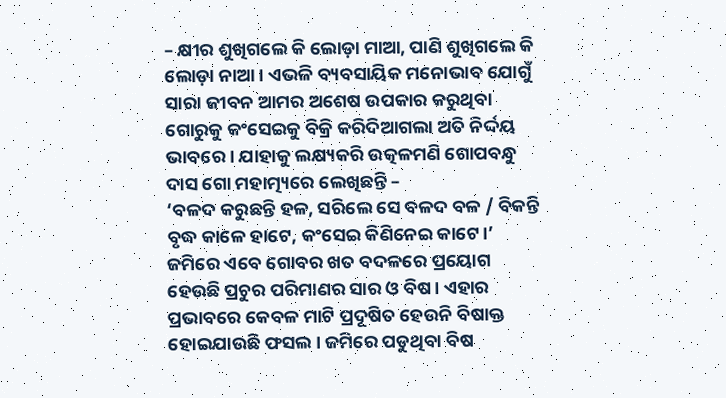– କ୍ଷୀର ଶୁଖିଗଲେ କି ଲୋଡ଼ା ମାଆ, ପାଣି ଶୁଖିଗଲେ କି ଲୋଡ଼ା ନାଆ। ଏଭଳି ବ୍ୟବସାୟିକ ମନୋଭାବ ଯୋଗୁଁ ସାରା ଜୀବନ ଆମର ଅଶେଷ ଉପକାର କରୁଥିବା ଗୋରୁକୁ କଂସେଇକୁ ବିକ୍ରି କରିଦିଆଗଲା ଅତି ନିର୍ଦ୍ଦୟ ଭାବରେ। ଯାହାକୁ ଲକ୍ଷ୍ୟକରି ଉତ୍କଳମଣି ଗୋପବନ୍ଧୁ ଦାସ ଗୋ ମହାତ୍ମ୍ୟରେ ଲେଖିଛନ୍ତି –
‘ବଳଦ କରୁଛନ୍ତି ହଳ, ସରିଲେ ସେ ବଳଦ ବଳ / ବିକନ୍ତି ବୃଦ୍ଧ କାଳେ ହାଟେ, କଂସେଇ କିଣିନେଇ କାଟେ।’
ଜମିରେ ଏବେ ଗୋବର ଖତ ବଦଳରେ ପ୍ରୟୋଗ ହେଉଛି ପ୍ରଚୁର ପରିମାଣର ସାର ଓ ବିଷ। ଏହାର ପ୍ରଭାବରେ କେବଳ ମାଟି ପ୍ରଦୂଷିତ ହେଉନି ବିଷାକ୍ତ ହୋଇଯାଉଛି ଫସଲ। ଜମିରେ ପଡୁଥିବା ବିଷ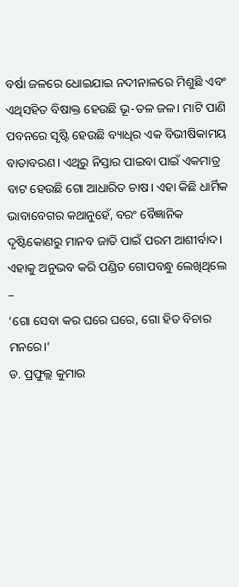ବର୍ଷା ଜଳରେ ଧୋଇଯାଇ ନଦୀନାଳରେ ମିଶୁଛି ଏବଂ ଏଥିସହିତ ବିଷାକ୍ତ ହେଉଛି ଭୂ-ତଳ ଜଳ। ମାଟି ପାଣି ପବନରେ ସୃଷ୍ଟି ହେଉଛି ବ୍ୟାଧିର ଏକ ବିଭୀଷିକାମୟ ବାତାବରଣ। ଏଥିରୁ ନିସ୍ତାର ପାଇବା ପାଇଁ ଏକମାତ୍ର ବାଟ ହେଉଛି ଗୋ ଆଧାରିତ ଚାଷ। ଏହା କିଛି ଧାର୍ମିକ ଭାବାବେଗର କଥାନୁହେଁ, ବରଂ ବୈଜ୍ଞାନିକ ଦୃଷ୍ଟିକୋଣରୁ ମାନବ ଜାତି ପାଇଁ ପରମ ଆଶୀର୍ବାଦ। ଏହାକୁ ଅନୁଭବ କରି ପଣ୍ଡିତ ଗୋପବନ୍ଧୁ ଲେଖିଥିଲେ –
‘ଗୋ ସେବା କର ଘରେ ଘରେ, ଗୋ ହିତ ବିଚାର ମନରେ।’
ଡ. ପ୍ରଫୁଲ୍ଲ କୁମାର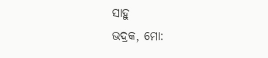ସାହୁ
ଭଦ୍ରକ, ମୋ: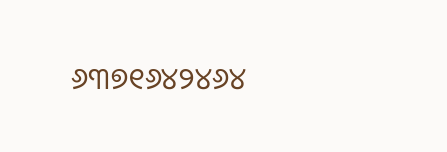୬୩୭୧୬୪୨୪୬୪